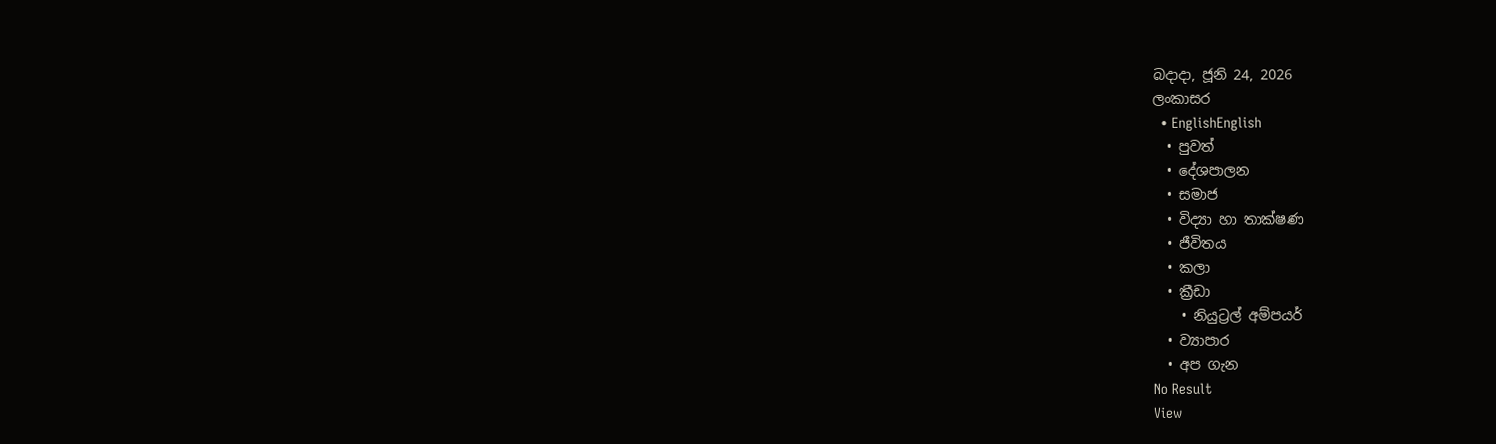බදාදා, ජූනි 24, 2026
ලංකාසර
  • EnglishEnglish
  • පුවත්
  • දේශපාලන
  • සමාජ
  • විද්‍යා හා තාක්ෂණ
  • ජීවිතය
  • කලා
  • ක්‍රීඩා
    • නියුට්‍රල් අම්පයර්
  • ව්‍යාපාර
  • අප ගැන
No Result
View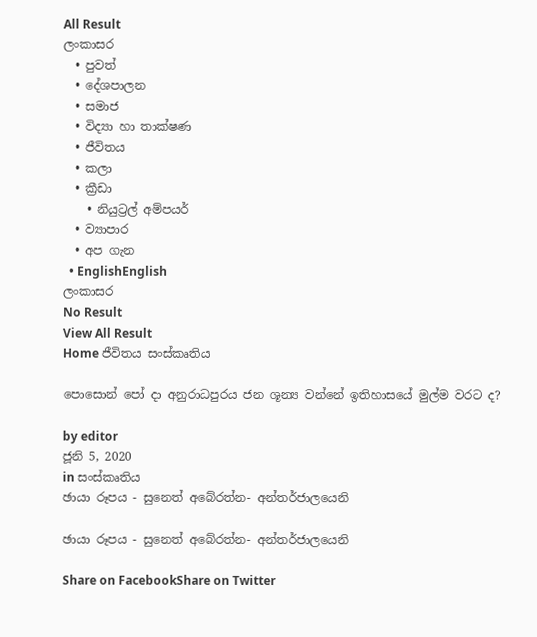All Result
ලංකාසර
  • පුවත්
  • දේශපාලන
  • සමාජ
  • විද්‍යා හා තාක්ෂණ
  • ජීවිතය
  • කලා
  • ක්‍රීඩා
    • නියුට්‍රල් අම්පයර්
  • ව්‍යාපාර
  • අප ගැන
  • EnglishEnglish
ලංකාසර
No Result
View All Result
Home ජීවිතය සංස්කෘතිය

පොසොන් පෝ දා අනුරාධපුරය ජන ශූන්‍ය වන්නේ ඉතිහාසයේ මුල්ම වරට ද?

by editor
ජූනි 5, 2020
in සංස්කෘතිය
ඡායා රූපය - සුනෙත් අබේරත්න- අන්තර්ජාලයෙනි

ඡායා රූපය - සුනෙත් අබේරත්න- අන්තර්ජාලයෙනි

Share on FacebookShare on Twitter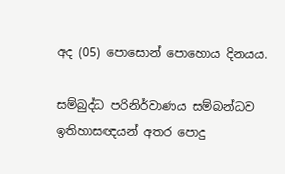අද (05) පොසොන් පොහොය දිනයය.

සම්බුද්ධ පරිනිර්වාණය සම්බන්ධව ඉතිහාසඥයන් අතර පොදු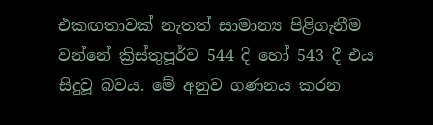එකඟතාවක් නැතත් සාමාන්‍ය පිළිගැනීම වන්නේ ක්‍රිස්තුපූර්ව 544 දි හෝ 543 දී එය සිදුවූ බවය. මේ අනුව ගණනය කරන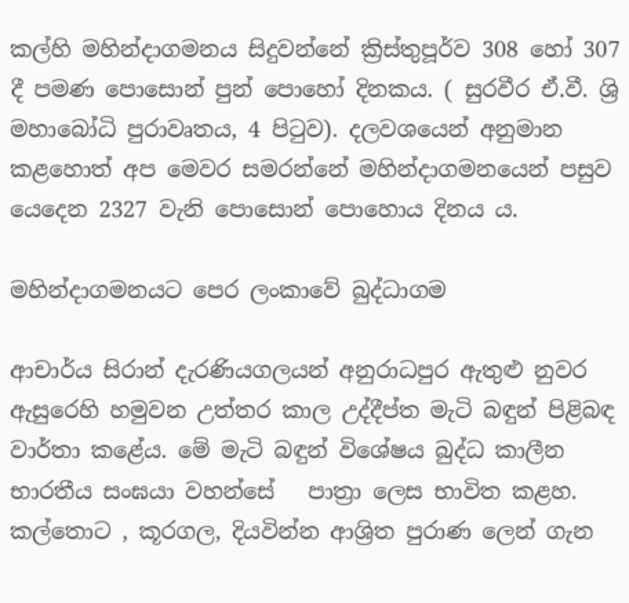කල්හි මහින්දාගමනය සිදුවන්නේ ක්‍රිස්තුපූර්ව 308 හෝ 307 දී පමණ පොසොන් පුන් පොහෝ දිනකය. ( සුරවීර ඒ.වී. ශ්‍රි මහාබෝධි පුරාවෘතය, 4 පිටුව). දලවශයෙන් අනුමාන කළහොත් අප මෙවර සමරන්නේ මහින්දාගමනයෙන් පසුව යෙදෙන 2327 වැනි පොසොන් පොහොය දිනය ය.

මහින්දාගමනයට පෙර ලංකාවේ බුද්ධාගම

ආචාර්ය සිරාන් දැරණියගලයන් අනුරාධපුර ඇතුළු නුවර ඇසුරෙහි හමුවන උත්තර කාල උද්දීප්ත මැටි බඳුන් පිළිබඳ වාර්තා කළේය. මේ මැටි බඳුන් විශේෂය බුද්ධ කාලීන භාරතීය සංඝයා වහන්සේ   පාත්‍රා ලෙස භාවිත කළහ.  කල්තොට , කූරගල, දියවින්න ආශ්‍රිත පුරාණ ලෙන් ගැන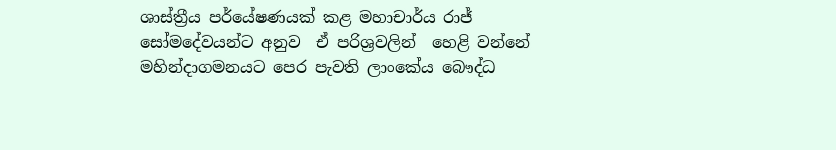ශාස්ත්‍රීය පර්යේෂණයක් කළ මහාචාර්ය රාජ් සෝමදේවයන්ට අනුව  ඒ පරිශ්‍රවලින්  හෙළි වන්නේ  මහින්දාගමනයට පෙර පැවති ලාංකේය බෞද්ධ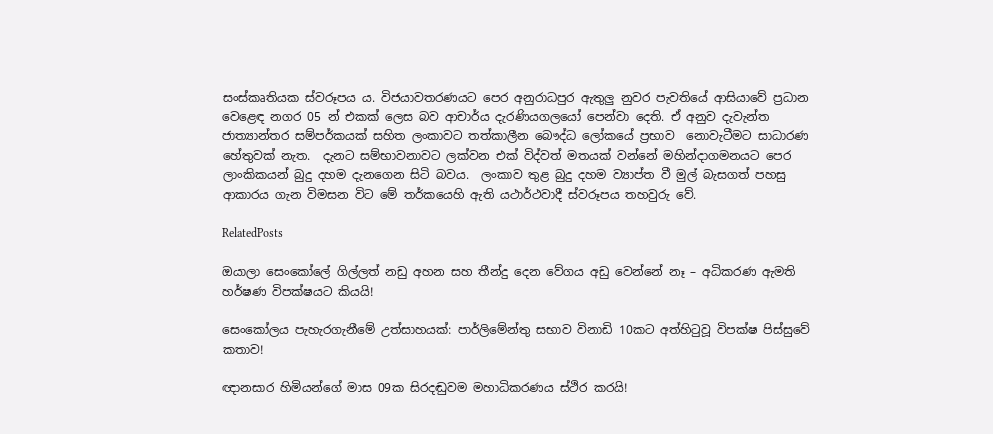සංස්කෘතියක ස්වරූපය ය. විජයාවතරණයට පෙර අනුරාධපුර ඇතුලු නුවර පැවතියේ ආසියාවේ ප්‍රධාන වෙළෙඳ නගර 05 න් එකක් ලෙස බව ආචාර්ය දැරණියගලයෝ පෙන්වා දෙති. ඒ අනුව දැවැන්ත ජාත්‍යාන්තර සම්පර්කයක් සහිත ලංකාවට තත්කාලීන බෞද්ධ ලෝකයේ ප්‍රභාව  නොවැටීමට සාධාරණ හේතුවක් නැත.  දැනට සම්භාවනාවට ලක්වන එක් විද්වත් මතයක් වන්නේ මහින්දාගමනයට පෙර ලාංකිකයන් බුදු දහම දැනගෙන සිටි බවය.  ලංකාව තුළ බුදු දහම ව්‍යාප්ත වී මුල් බැසගත් පහසු ආකාරය ගැන විමසන විට මේ තර්කයෙහි ඇති යථාර්ථවාදී ස්වරූපය තහවුරු වේ.

RelatedPosts

ඔයාලා සෙංකෝලේ ගිල්ලත් නඩු අහන සහ තීන්දු දෙන වේගය අඩු වෙන්නේ නෑ – අධිකරණ ඇමති හර්ෂණ විපක්ෂයට කියයි!

සෙංකෝලය පැහැරගැනීමේ උත්සාහයක්: පාර්ලිමේන්තු සභාව විනාඩි 10කට අත්හිටුවූ විපක්ෂ පිස්සුවේ කතාව!

ඥානසාර හිමියන්ගේ මාස 09ක සිරදඬුවම මහාධිකරණය ස්ථිර කරයි!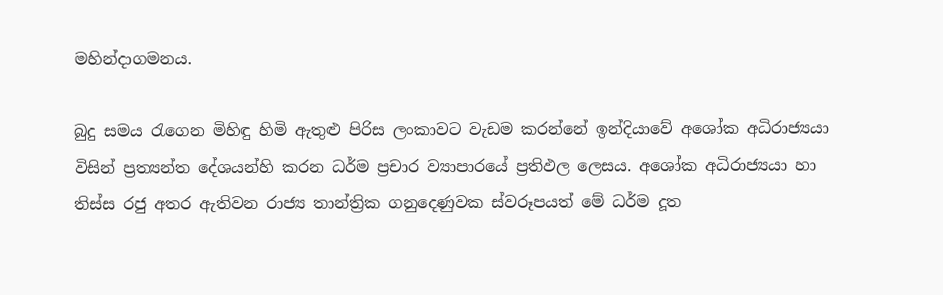මහින්දාගමනය.

බුදු සමය රැගෙන මිහිඳු හිමි ඇතුළු පිරිස ලංකාවට වැඩම කරන්නේ ඉන්දියාවේ අශෝක අධිරාජ්‍යයා විසින් ප්‍රත්‍යන්ත දේශයන්හි කරන ධර්ම ප්‍රචාර ව්‍යාපාරයේ ප්‍රතිඵල ලෙසය. අශෝක අධිරාජ්‍යයා හා තිස්ස රජු අතර ඇතිවන රාජ්‍ය තාන්ත්‍රික ගනුදෙණුවක ස්වරූපයත් මේ ධර්ම දූත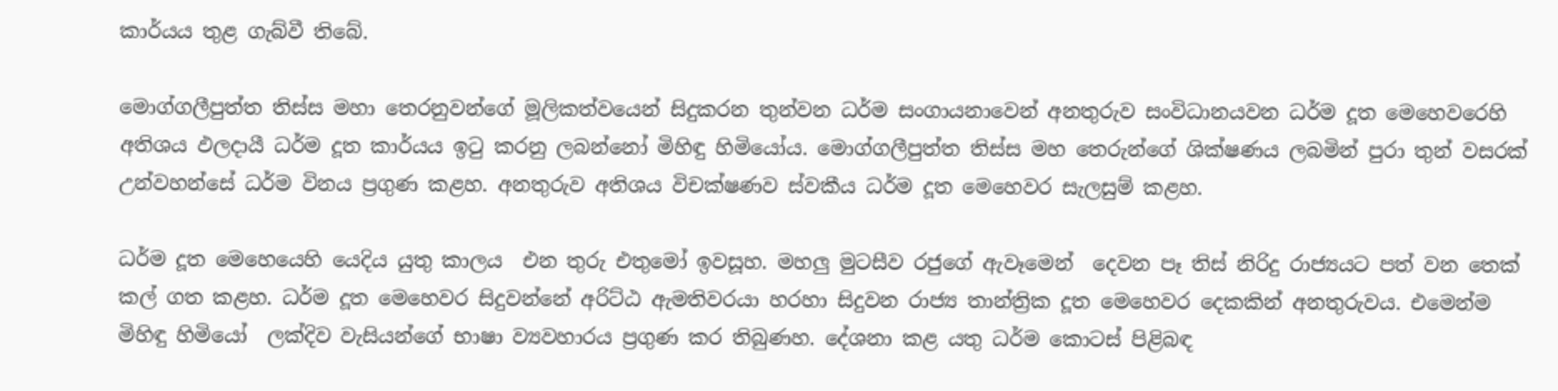කාර්යය තුළ ගැබ්වී තිබේ.

මොග්ගලීපුත්ත තිස්ස මහා තෙරනුවන්ගේ මූලිකත්වයෙන් සිදුකරන තුන්වන ධර්ම සංගායනාවෙන් අනතුරුව සංවිධානයවන ධර්ම දූත මෙහෙවරෙහි අතිශය ඵලදායී ධර්ම දූත කාර්යය ඉටු කරනු ලබන්නෝ මිහිඳු හිමියෝය. මොග්ගලීපුත්ත තිස්ස මහ තෙරුන්ගේ ශික්ෂණය ලබමින් පුරා තුන් වසරක් උන්වහන්සේ ධර්ම විනය ප්‍රගුණ කළහ. අනතුරුව අතිශය විචක්ෂණව ස්වකීය ධර්ම දූත මෙහෙවර සැලසුම් කළහ.

ධර්ම දූත මෙහෙයෙහි යෙදිය යුතු කාලය  එන තුරු එතුමෝ ඉවසූහ. මහලු මුටසීව රජුගේ ඇවෑමෙන්  දෙවන පෑ තිස් නිරිදු රාජ්‍යයට පත් වන තෙක් කල් ගත කළහ. ධර්ම දූත මෙහෙවර සිදුවන්නේ අරිට්ඨ ඇමතිවරයා හරහා සිදුවන රාජ්‍ය තාන්ත්‍රික දූත මෙහෙවර දෙකකින් අනතුරුවය. එමෙන්ම මිහිඳු හිමියෝ  ලක්දිව වැසියන්ගේ භාෂා ව්‍යවහාරය ප්‍රගුණ කර තිබුණහ. දේශනා කළ යතු ධර්ම කොටස් පිළිබඳ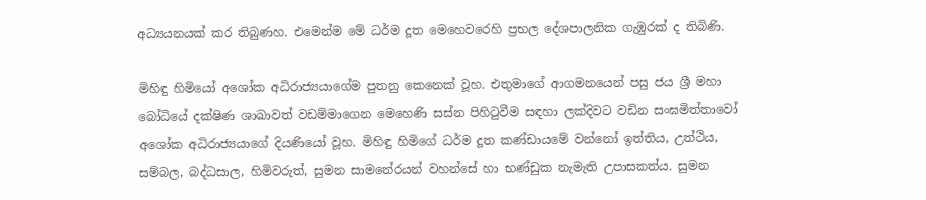අධ්‍යයනයක් කර තිබුණහ. එමෙන්ම මේ ධර්ම දූත මෙහෙවරෙහි ප්‍රභල දේශපාලනික ගැඹුරක් ද තිබිණි.

මිහිඳු හිමියෝ අශෝක අධිරාජ්‍යයාගේම පුතනු කෙනෙක් වූහ. එතුමාගේ ආගමනයෙන් පසු ජය ශ්‍රී මහා බෝධියේ දක්ෂිණ ශාඛාවත් වඩම්මාගෙන මෙහෙණි සස්න පිහිටුවීම සඳහා ලක්දිවට වඩින සංඝමිත්තාවෝ අශෝක අධිරාජ්‍යයාගේ දියණියෝ වූහ. මිහිඳු හිමිගේ ධර්ම දූත කණ්ඩායමේ වන්නෝ ඉත්තිය, උත්ථිය, සම්බල, බද්ධසාල, හිමිවරුත්, සුමන සාමනේරයන් වහන්සේ හා භණ්ඩුක නැමැති උපාසකත්ය. සුමන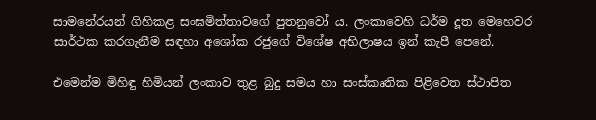සාමනේරයන් ගිහිකළ සංඝමිත්තාවගේ පුතනුවෝ ය. ලංකාවෙහි ධර්ම දූත මෙහෙවර සාර්ථක කරගැනීම සඳහා අශෝක රජුගේ විශේෂ අභිලාෂය ඉන් කැපී පෙනේ.

එමෙන්ම මිහිඳු හිමියන් ලංකාව තුළ බුදු සමය හා සංස්කෘතික පිළිවෙත ස්ථාපිත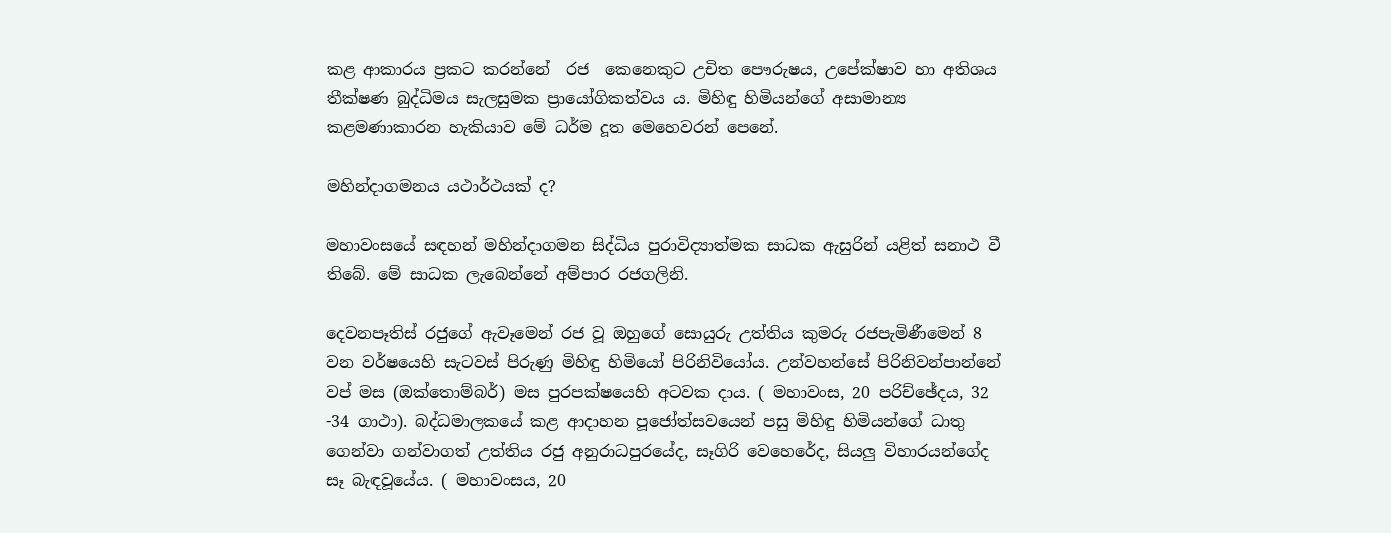කළ ආකාරය ප්‍රකට කරන්නේ  රජ  කෙනෙකුට උචිත පෞරුෂය, උපේක්ෂාව හා අතිශය තීක්ෂණ බුද්ධිමය සැලසුමක ප්‍රායෝගිකත්වය ය. මිහිඳු හිමියන්ගේ අසාමාන්‍ය කළමණාකාරන හැකියාව මේ ධර්ම දූත මෙහෙවරන් පෙනේ.

මහින්දාගමනය යථාර්ථයක් ද?

මහාවංසයේ සඳහන් මහින්දාගමන සිද්ධිය පුරාවිද්‍යාත්මක සාධක ඇසුරින් යළිත් සනාථ වී තිබේ. මේ සාධක ලැබෙන්නේ අම්පාර රජගලිනි.

දෙවනපෑතිස් රජුගේ ඇවෑමෙන් රජ වූ ඔහුගේ සොයුරු උත්තිය කුමරු රජපැමිණීමෙන් 8 වන වර්ෂයෙහි සැටවස් පිරුණු මිහිඳු හිමියෝ පිරිනිවියෝය. උන්වහන්සේ පිරිනිවන්පාන්නේ වප් මස (ඔක්තොම්බර්) මස පුරපක්ෂයෙහි අටවක දාය. ( මහාවංස, 20 පරිච්ඡේදය, 32 -34 ගාථා). බද්ධමාලකයේ කළ ආදාහන පූජෝත්සවයෙන් පසු මිහිඳු හිමියන්ගේ ධාතු ගෙන්වා ගන්වාගත් උත්තිය රජු අනුරාධපුරයේද, සෑගිරි වෙහෙරේද, සියලු විහාරයන්ගේද සෑ බැඳවූයේය. ( මහාවංසය, 20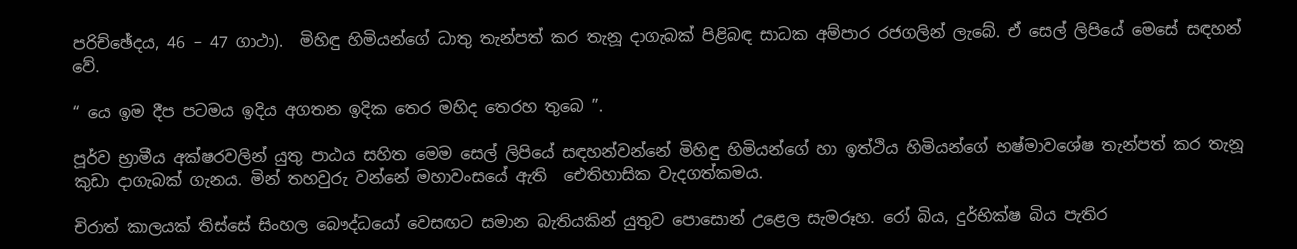පරිච්ඡේදය, 46 – 47 ගාථා).  මිහිඳු හිමියන්ගේ ධාතු තැන්පත් කර තැනූ දාගැබක් පිළිබඳ සාධක අම්පාර රජගලින් ලැබේ. ඒ සෙල් ලිපියේ මෙසේ සඳහන් වේ.

“ යෙ ඉම දීප පටමය ඉදිය අගතන ඉදික තෙර මහිද තෙරහ තුබෙ ”.

පූර්ව භ්‍රාමීය අක්ෂරවලින් යුතු පාඨය සහිත මෙම සෙල් ලිපියේ සඳහන්වන්නේ මිහිඳු හිමියන්ගේ හා ඉත්ථිය හිමියන්ගේ භෂ්මාවශේෂ තැන්පත් කර තැනූ කුඩා දාගැබක් ගැනය. මින් තහවුරු වන්නේ මහාවංසයේ ඇති  ඓතිහාසික වැදගත්කමය.

චිරාත් කාලයක් තිස්සේ සිංහල බෞද්ධයෝ වෙසඟට සමාන බැතියකින් යුතුව පොසොන් උළෙල සැමරූහ. රෝ බිය, දුර්භික්ෂ බිය පැතිර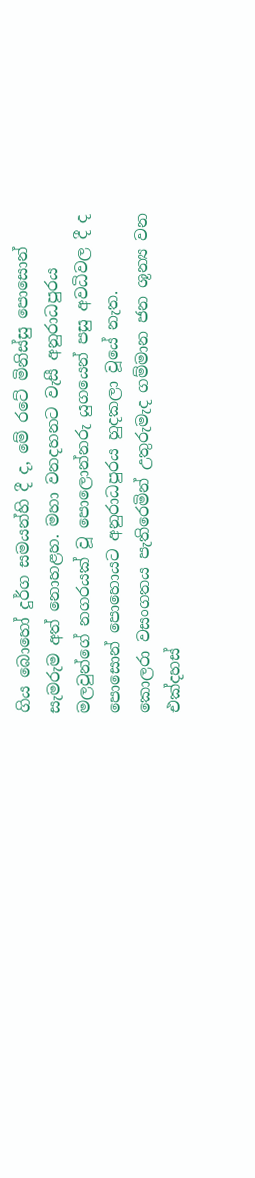ගිය බොහෝ දුර්ග සමයන්හි දී ද, මේ රටේ මිනිස්සු පොසොන් සැමරුම අත් නොහළහ. මහා වනදහනට වැසී අනුරාධපුරය මලවුන්ගේ නගරයක් වූ පොලොන්නරු යුගයෙන් පසු අවධිවල දී ද පොසොන් පොහොයට අනුරාධපුරය හුදකලා වූයේ නැත.  කොලරා වසංගතය පැතිරෙමින් උතුරුමැද ගම්මාන ජන ශූන්‍ය වන එක්දහස්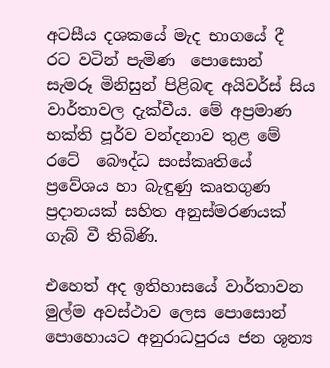අටසීය දශකයේ මැද භාගයේ දී  රට වටින් පැමිණ  පොසොන් සැමරූ මිනිසුන් පිළිබඳ අයිවර්ස් සිය වාර්තාවල දැක්වීය. මේ අප්‍රමාණ භක්ති පූර්ව වන්දනාව තුළ මේ රටේ  බෞද්ධ සංස්කෘතියේ ප්‍රවේශය හා බැඳුණු කෘතගුණ ප්‍රදානයක් සහිත අනුස්මරණයක් ගැබ් වී තිබිණි.

එහෙත් අද ඉතිහාසයේ වාර්තාවන මුල්ම අවස්ථාව ලෙස පොසොන් පොහොයට අනුරාධපුරය ජන ශූන්‍ය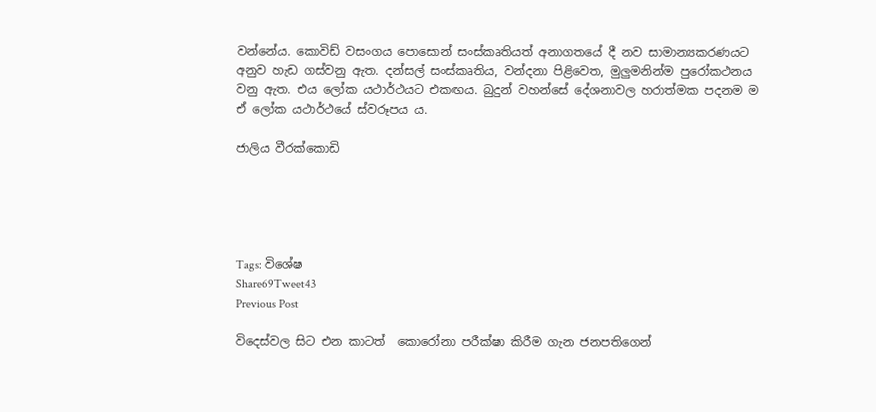වන්නේය. කොවිඩ් වසංගය පොසොන් සංස්කෘතියත් අනාගතයේ දී නව සාමාන්‍යකරණයට අනුව හැඩ ගස්වනු ඇත. දන්සල් සංස්කෘතිය, වන්දනා පිළිවෙත, මුලුමනින්ම පුරෝකථනය වනු ඇත. එය ලෝක යථාර්ථයට එකඟය. බුදුන් වහන්සේ දේශනාවල හරාත්මක පදනම ම ඒ ලෝක යථාර්ථයේ ස්වරූපය ය.

ජාලිය වීරක්කොඩි





Tags: විශේෂ
Share69Tweet43
Previous Post

විදෙස්වල සිට එන කාටත්  කොරෝනා පරීක්ෂා කිරීම ගැන ජනපතිගෙන්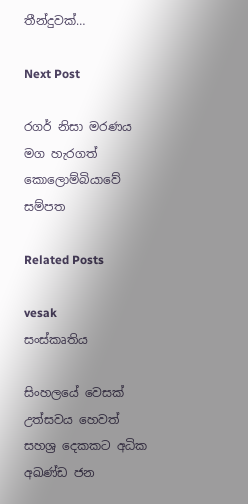තීන්දුවක්…

Next Post

රගර් නිසා මරණය මග හැරගත් කොලොම්බියාවේ සම්පත

Related Posts

vesak
සංස්කෘතිය

සිංහලයේ වෙසක් උත්සවය හෙවත් සහශ්‍ර දෙකකට අධික අඛණ්ඩ ජන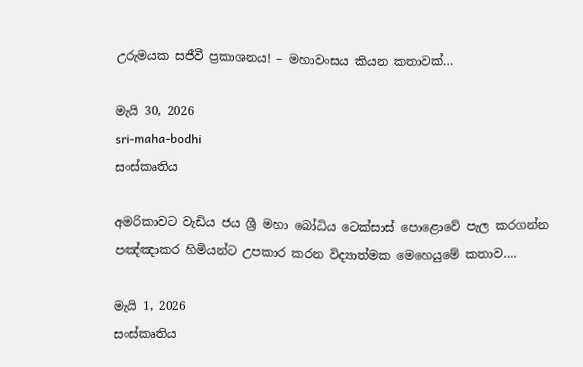උරුමයක සජීවී ප්‍රකාශනය! – මහාවංසය කියන කතාවක්…

මැයි 30, 2026
sri-maha-bodhi
සංස්කෘතිය

අමරිකාවට වැඩිය ජය ශ්‍රී මහා බෝධිය ටෙක්සාස් පොළොවේ පැල කරගන්න පඤ්ඤාකර හිමියන්ට උපකාර කරන විද්‍යාත්මක මෙහෙයුමේ කතාව….

මැයි 1, 2026
සංස්කෘතිය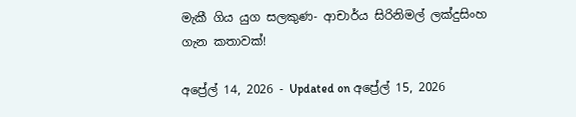මැකී ගිය යුග සලකුණ- ආචාර්ය සිරිනිමල් ලක්දුසිංහ ගැන කතාවක්!

අප්‍රේල් 14, 2026 - Updated on අප්‍රේල් 15, 2026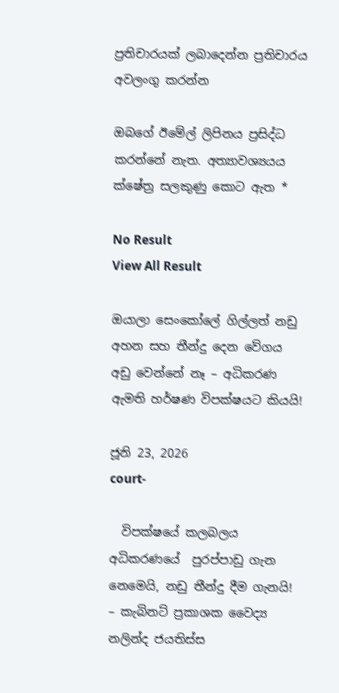ප්‍රතිචාරයක් ලබාදෙන්න ප්‍රතිචාරය අවලංගු කරන්න

ඔබගේ ඊමේල් ලිපිනය ප්‍රසිද්ධ කරන්නේ නැත. අත්‍යාවශ්‍යයය ක්ෂේත්‍ර සලකුණු කොට ඇත *

No Result
View All Result

ඔයාලා සෙංකෝලේ ගිල්ලත් නඩු අහන සහ තීන්දු දෙන වේගය අඩු වෙන්නේ නෑ – අධිකරණ ඇමති හර්ෂණ විපක්ෂයට කියයි!

ජූනි 23, 2026
court-

  විපක්ෂයේ කලබලය අධිකරණයේ  පුරප්පාඩු ගැන නෙමෙයි, නඩු තීන්දු දීම ගැනයි! – කැබිනට් ප්‍රකාශක වෛද්‍ය නලින්ද ජයතිස්ස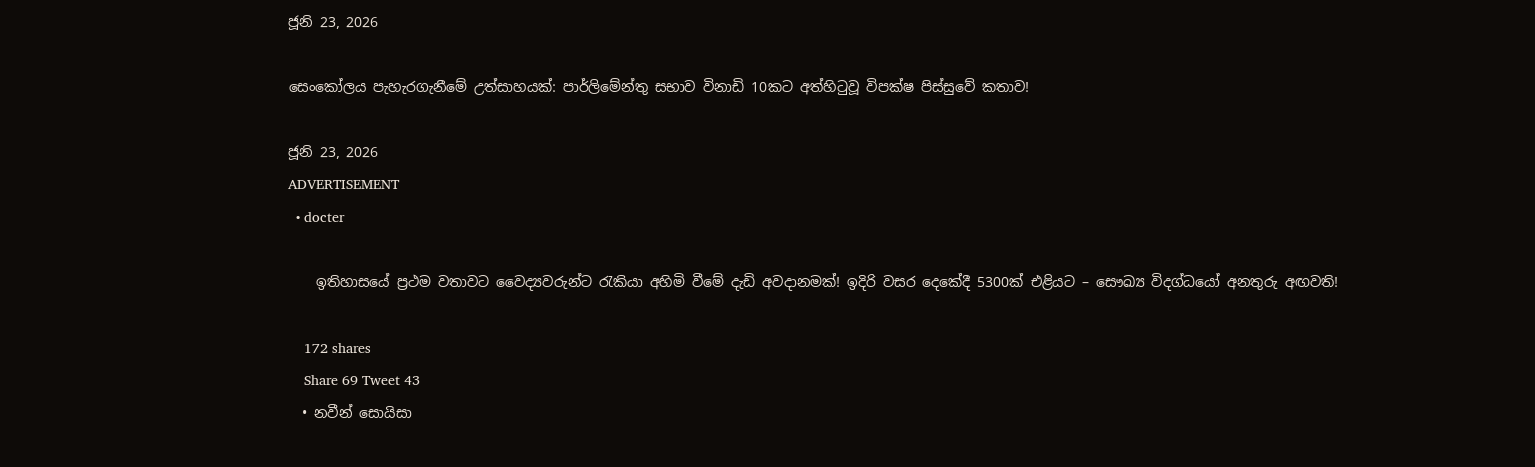ජූනි 23, 2026

සෙංකෝලය පැහැරගැනීමේ උත්සාහයක්: පාර්ලිමේන්තු සභාව විනාඩි 10කට අත්හිටුවූ විපක්ෂ පිස්සුවේ කතාව!

ජූනි 23, 2026
ADVERTISEMENT
  • docter

    ඉතිහාසයේ ප්‍රථම වතාවට වෛද්‍යවරුන්ට රැකියා අහිමි වීමේ දැඩි අවදානමක්! ඉදිරි වසර දෙකේදී 5300ක් එළියට – සෞඛ්‍ය විදග්ධයෝ අනතුරු අඟවති!

    172 shares
    Share 69 Tweet 43
  • නවීන් සොයිසා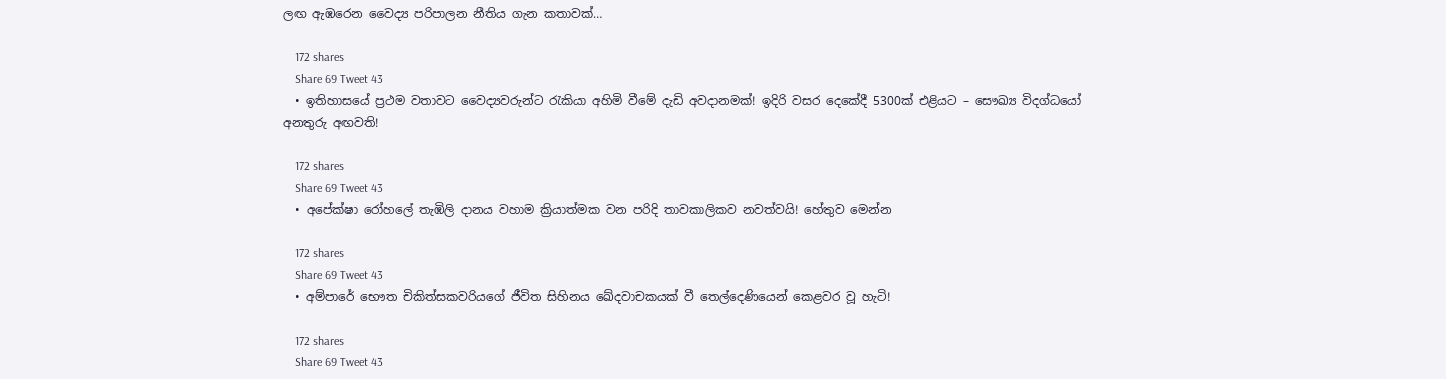ලඟ ඇඹරෙන වෛද්‍ය පරිපාලන නීතිය ගැන කතාවක්…

    172 shares
    Share 69 Tweet 43
  • ඉතිහාසයේ ප්‍රථම වතාවට වෛද්‍යවරුන්ට රැකියා අහිමි වීමේ දැඩි අවදානමක්! ඉදිරි වසර දෙකේදී 5300ක් එළියට – සෞඛ්‍ය විදග්ධයෝ අනතුරු අඟවති!

    172 shares
    Share 69 Tweet 43
  • අපේක්ෂා රෝහලේ තැඹිලි දානය වහාම ක්‍රියාත්මක වන පරිදි තාවකාලිකව නවත්වයි! හේතුව මෙන්න

    172 shares
    Share 69 Tweet 43
  • අම්පාරේ භෞත චිකිත්සකවරියගේ ජීවිත සිහිනය ඛේදවාචකයක් වී තෙල්දෙණියෙන් කෙළවර වූ හැටි!

    172 shares
    Share 69 Tweet 43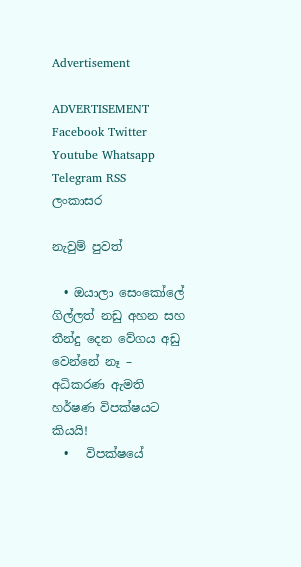Advertisement

ADVERTISEMENT
Facebook Twitter Youtube Whatsapp Telegram RSS
ලංකාසර

නැවුම් පුවත්

  • ඔයාලා සෙංකෝලේ ගිල්ලත් නඩු අහන සහ තීන්දු දෙන වේගය අඩු වෙන්නේ නෑ – අධිකරණ ඇමති හර්ෂණ විපක්ෂයට කියයි!
  •   විපක්ෂයේ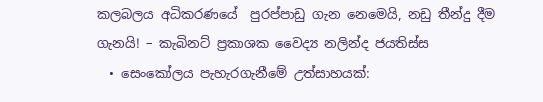කලබලය අධිකරණයේ  පුරප්පාඩු ගැන නෙමෙයි, නඩු තීන්දු දීම ගැනයි! – කැබිනට් ප්‍රකාශක වෛද්‍ය නලින්ද ජයතිස්ස
  • සෙංකෝලය පැහැරගැනීමේ උත්සාහයක්: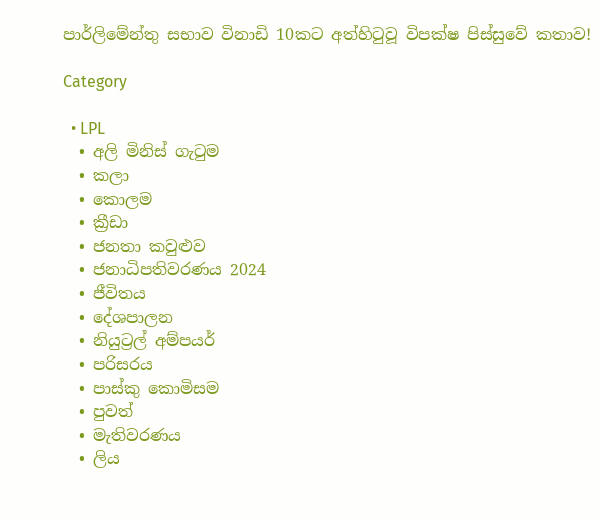පාර්ලිමේන්තු සභාව විනාඩි 10කට අත්හිටුවූ විපක්ෂ පිස්සුවේ කතාව!

Category

  • LPL
  • අලි මිනිස් ගැටුම
  • කලා
  • කොලම
  • ක්‍රීඩා
  • ජනතා කවුළුව
  • ජනාධිපතිවරණය 2024
  • ජීවිතය
  • දේශපාලන
  • නියුට්‍රල් අම්පයර්
  • පරිසරය
  • පාස්කු කොමිසම
  • පුවත්
  • මැතිවරණය
  • ලිය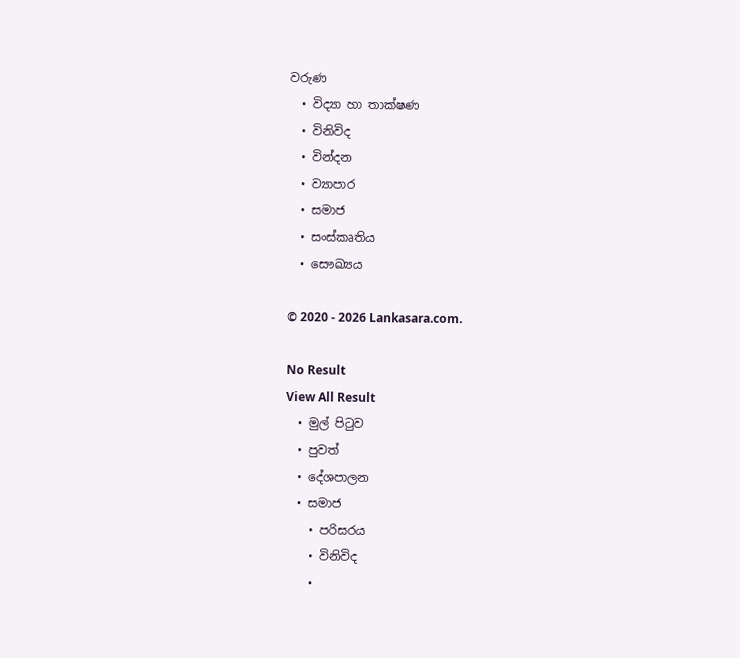වරුණ
  • විද්‍යා හා තාක්ෂණ
  • විනිවිද
  • වින්දන
  • ව්‍යාපාර
  • සමාජ
  • සංස්කෘතිය
  • සෞඛ්‍යය

© 2020 - 2026 Lankasara.com.

No Result
View All Result
  • මුල් පිටුව
  • පුවත්
  • දේශපාලන
  • සමාජ
    • පරිසරය
    • විනිවිද
    •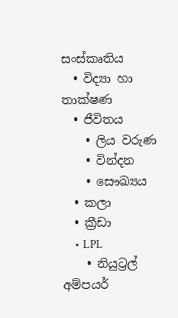සංස්කෘතිය
  • විද්‍යා හා තාක්ෂණ
  • ජීවිතය
    • ලිය වරුණ
    • වින්දන
    • සෞඛ්‍යය
  • කලා
  • ක්‍රීඩා
    • LPL
    • නියුට්‍රල් අම්පයර්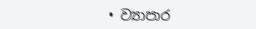• ව්‍යාපාර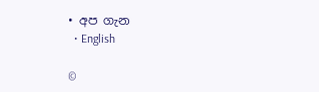• අප ගැන
  • English

©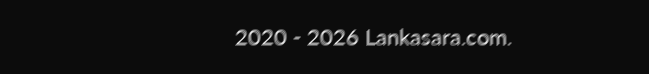2020 - 2026 Lankasara.com.